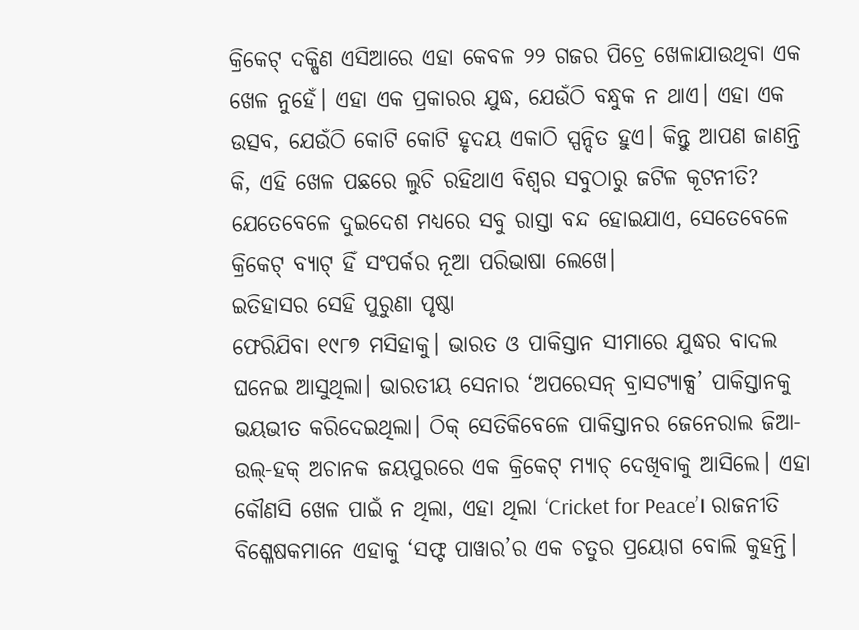କ୍ରିକେଟ୍ ଦକ୍ଷିଣ ଏସିଆରେ ଏହା କେବଳ ୨୨ ଗଜର ପିଚ୍ରେ ଖେଳାଯାଉଥିବା ଏକ ଖେଳ ନୁହେଁ। ଏହା ଏକ ପ୍ରକାରର ଯୁଦ୍ଧ, ଯେଉଁଠି ବନ୍ଧୁକ ନ ଥାଏ। ଏହା ଏକ ଉତ୍ସବ, ଯେଉଁଠି କୋଟି କୋଟି ହୃଦୟ ଏକାଠି ସ୍ପନ୍ଦିତ ହୁଏ। କିନ୍ତୁ ଆପଣ ଜାଣନ୍ତି କି, ଏହି ଖେଳ ପଛରେ ଲୁଚି ରହିଥାଏ ବିଶ୍ୱର ସବୁଠାରୁ ଜଟିଳ କୂଟନୀତି? ଯେତେବେଳେ ଦୁଇଦେଶ ମଧ୍ୟରେ ସବୁ ରାସ୍ତା ବନ୍ଦ ହୋଇଯାଏ, ସେତେବେଳେ କ୍ରିକେଟ୍ ବ୍ୟାଟ୍ ହିଁ ସଂପର୍କର ନୂଆ ପରିଭାଷା ଲେଖେ।
ଇତିହାସର ସେହି ପୁରୁଣା ପୃଷ୍ଠା
ଫେରିଯିବା ୧୯୮୭ ମସିହାକୁ। ଭାରତ ଓ ପାକିସ୍ତାନ ସୀମାରେ ଯୁଦ୍ଧର ବାଦଲ ଘନେଇ ଆସୁଥିଲା। ଭାରତୀୟ ସେନାର ‘ଅପରେସନ୍ ବ୍ରାସଟ୍ୟାକ୍ସ’ ପାକିସ୍ତାନକୁ ଭୟଭୀତ କରିଦେଇଥିଲା। ଠିକ୍ ସେତିକିବେଳେ ପାକିସ୍ତାନର ଜେନେରାଲ ଜିଆ-ଉଲ୍-ହକ୍ ଅଚାନକ ଜୟପୁରରେ ଏକ କ୍ରିକେଟ୍ ମ୍ୟାଚ୍ ଦେଖିବାକୁ ଆସିଲେ। ଏହା କୌଣସି ଖେଳ ପାଇଁ ନ ଥିଲା, ଏହା ଥିଲା ‘Cricket for Peace’। ରାଜନୀତି ବିଶ୍ଳେଷକମାନେ ଏହାକୁ ‘ସଫ୍ଟ ପାୱାର’ର ଏକ ଚତୁର ପ୍ରୟୋଗ ବୋଲି କୁହନ୍ତି।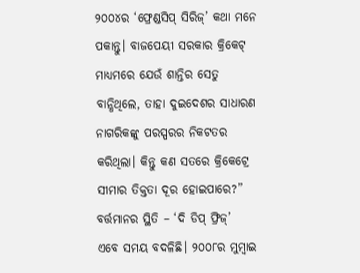୨୦୦୪ର ‘ଫ୍ରେଣ୍ଡସିପ୍ ସିରିଜ୍’ କଥା ମନେ ପକାନ୍ତୁ। ବାଜପେୟୀ ସରକାର କ୍ରିକେଟ୍ ମାଧ୍ୟମରେ ଯେଉଁ ଶାନ୍ତିର ସେତୁ ବାନ୍ଧିଥିଲେ, ତାହା ଦୁଇଦେଶର ସାଧାରଣ ନାଗରିକଙ୍କୁ ପରସ୍ପରର ନିକଟତର କରିଥିଲା। କିନ୍ତୁ କଣ ସତରେ କ୍ରିକେଟ୍ରେ ସୀମାର ତିକ୍ତତା ଦୂର ହୋଇପାରେ?”
ବର୍ତ୍ତମାନର ସ୍ଥିତି – ‘ଦି ଡିପ୍ ଫ୍ରିଜ୍’
ଏବେ ସମୟ ବଦଳିଛି। ୨୦୦୮ର ମୁମ୍ବାଇ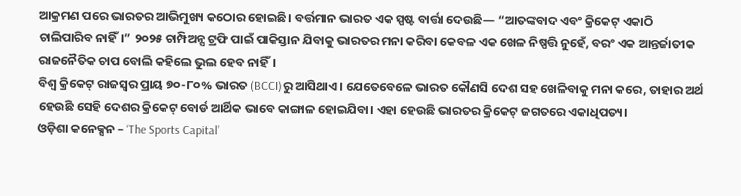ଆକ୍ରମଣ ପରେ ଭାରତର ଆଭିମୁଖ୍ୟ କଠୋର ହୋଇଛି। ବର୍ତ୍ତମାନ ଭାରତ ଏକ ସ୍ପଷ୍ଟ ବାର୍ତ୍ତା ଦେଉଛି— “ଆତଙ୍କବାଦ ଏବଂ କ୍ରିକେଟ୍ ଏକାଠି ଚାଲିପାରିବ ନାହିଁ।” ୨୦୨୫ ଚାମ୍ପିଅନ୍ସ ଟ୍ରଫି ପାଇଁ ପାକିସ୍ତାନ ଯିବାକୁ ଭାରତର ମନା କରିବା କେବଳ ଏକ ଖେଳ ନିଷ୍ପତ୍ତି ନୁହେଁ, ବରଂ ଏକ ଆନ୍ତର୍ଜାତୀକ ରାଜନୈତିକ ଚାପ ବୋଲି କହିଲେ ଭୁଲ ହେବ ନାହିଁ।
ବିଶ୍ୱ କ୍ରିକେଟ୍ ରାଜସ୍ୱର ପ୍ରାୟ ୭୦-୮୦% ଭାରତ (BCCI)ରୁ ଆସିଥାଏ। ଯେତେବେଳେ ଭାରତ କୌଣସି ଦେଶ ସହ ଖେଳିବାକୁ ମନା କରେ, ତାହାର ଅର୍ଥ ହେଉଛି ସେହି ଦେଶର କ୍ରିକେଟ୍ ବୋର୍ଡ ଆର୍ଥିକ ଭାବେ କାଙ୍ଗାଳ ହୋଇଯିବା। ଏହା ହେଉଛି ଭାରତର କ୍ରିକେଟ୍ ଜଗତରେ ଏକାଧିପତ୍ୟ।
ଓଡ଼ିଶା କନେକ୍ସନ – ‘The Sports Capital’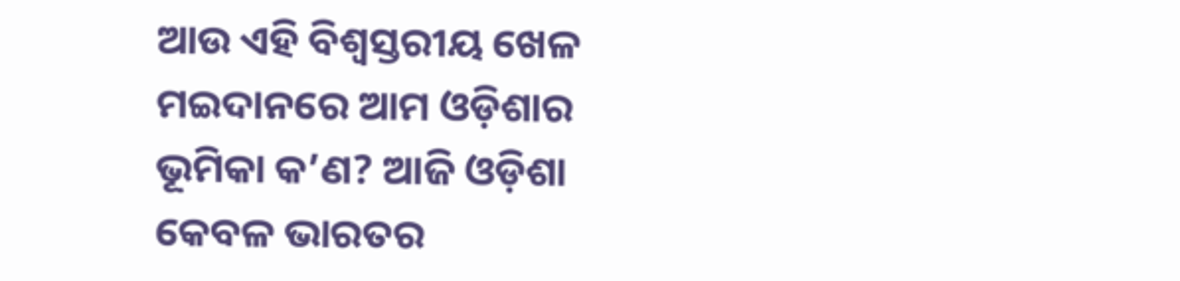ଆଉ ଏହି ବିଶ୍ୱସ୍ତରୀୟ ଖେଳ ମଇଦାନରେ ଆମ ଓଡ଼ିଶାର ଭୂମିକା କ’ଣ? ଆଜି ଓଡ଼ିଶା କେବଳ ଭାରତର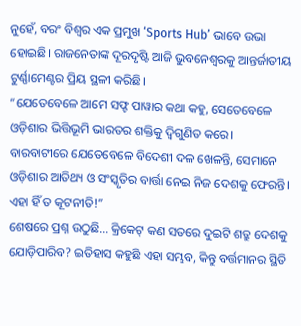ନୁହେଁ, ବରଂ ବିଶ୍ୱର ଏକ ପ୍ରମୁଖ ‘Sports Hub’ ଭାବେ ଉଭା ହୋଇଛି। ରାଜନେତାଙ୍କ ଦୂରଦୃଷ୍ଟି ଆଜି ଭୁବନେଶ୍ୱରକୁ ଆନ୍ତର୍ଜାତୀୟ ଟୁର୍ଣ୍ଣାମେଣ୍ଟର ପ୍ରିୟ ସ୍ଥଳୀ କରିଛି।
“ଯେତେବେଳେ ଆମେ ସଫ୍ଟ ପାୱାର କଥା କହୁ, ସେତେବେଳେ ଓଡ଼ିଶାର ଭିତ୍ତିଭୂମି ଭାରତର ଶକ୍ତିକୁ ଦ୍ୱିଗୁଣିତ କରେ। ବାରବାଟୀରେ ଯେତେବେଳେ ବିଦେଶୀ ଦଳ ଖେଳନ୍ତି, ସେମାନେ ଓଡ଼ିଶାର ଆତିଥ୍ୟ ଓ ସଂସ୍କୃତିର ବାର୍ତ୍ତା ନେଇ ନିଜ ଦେଶକୁ ଫେରନ୍ତି। ଏହା ହିଁ ତ କୂଟନୀତି!”
ଶେଷରେ ପ୍ରଶ୍ନ ଉଠୁଛି… କ୍ରିକେଟ୍ କଣ ସତରେ ଦୁଇଟି ଶତ୍ରୁ ଦେଶକୁ ଯୋଡ଼ିପାରିବ? ଇତିହାସ କହୁଛି ଏହା ସମ୍ଭବ, କିନ୍ତୁ ବର୍ତ୍ତମାନର ସ୍ଥିତି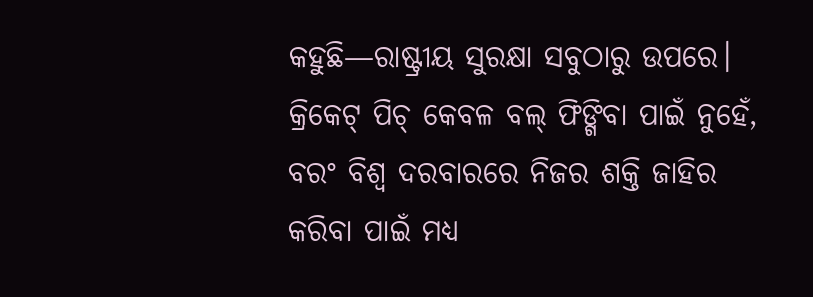କହୁଛି—ରାଷ୍ଟ୍ରୀୟ ସୁରକ୍ଷା ସବୁଠାରୁ ଉପରେ। କ୍ରିକେଟ୍ ପିଚ୍ କେବଳ ବଲ୍ ଫିଙ୍ଗିବା ପାଇଁ ନୁହେଁ, ବରଂ ବିଶ୍ୱ ଦରବାରରେ ନିଜର ଶକ୍ତି ଜାହିର କରିବା ପାଇଁ ମଧ୍ୟ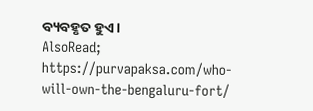ବ୍ୟବହୃତ ହୁଏ।
AlsoRead; https://purvapaksa.com/who-will-own-the-bengaluru-fort/